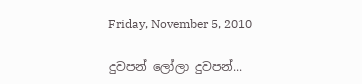Friday, November 5, 2010

දුවපන් ලෝලා දුවපන්...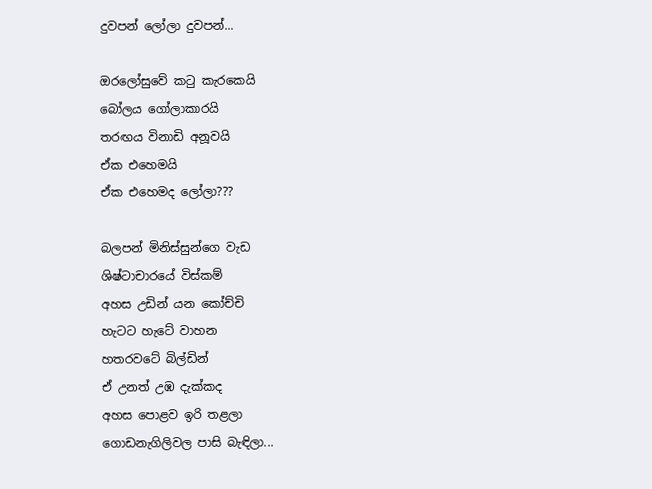දුවපන් ලෝලා දුවපන්...

ඔරලෝසුවේ කටු කැරකෙයි
බෝලය ගෝලාකාරයි
තරඟය විනාඩි අනූවයි
ඒක එහෙමයි
ඒක එහෙමද ලෝලා???

බලපන් මිනිස්සුන්ගෙ වැඩ
ශිෂ්ටාචාරයේ විස්කම්
අහස උඩින් යන කෝච්චි
හැටට හැටේ වාහන
හතරවටේ බිල්ඩින්
ඒ උනත් උඹ දැක්කද
අහස පොළව ඉරි තළලා
ගොඩනැගිලිවල පාසි බැඳිලා...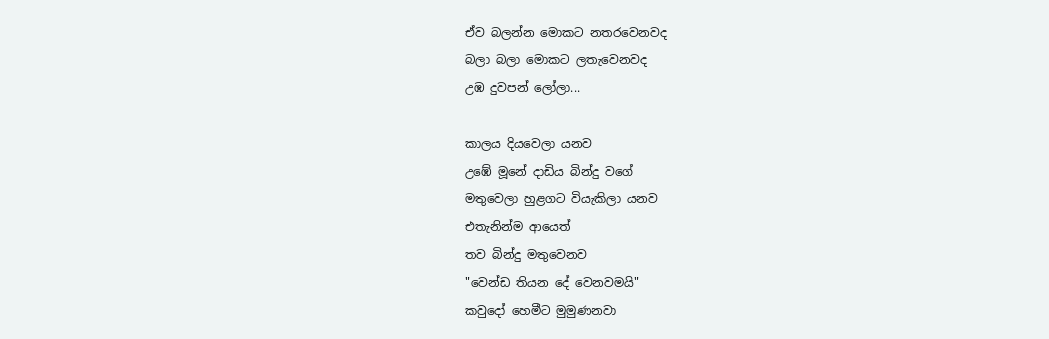ඒව බලන්න මොකට නතරවෙනවද
බලා බලා මොකට ලතැවෙනවද
උඹ දුවපන් ලෝලා...

කාලය දියවෙලා යනව
උඹේ මූනේ දාඩිය බින්දු වගේ
මතුවෙලා හුළගට වි‍යැකිලා යනව
එතැනින්ම ආයෙත්
තව බින්දු මතුවෙනව
"වෙන්ඩ තියන දේ වෙනවමයි"
කවුදෝ හෙමීට මුමුණනවා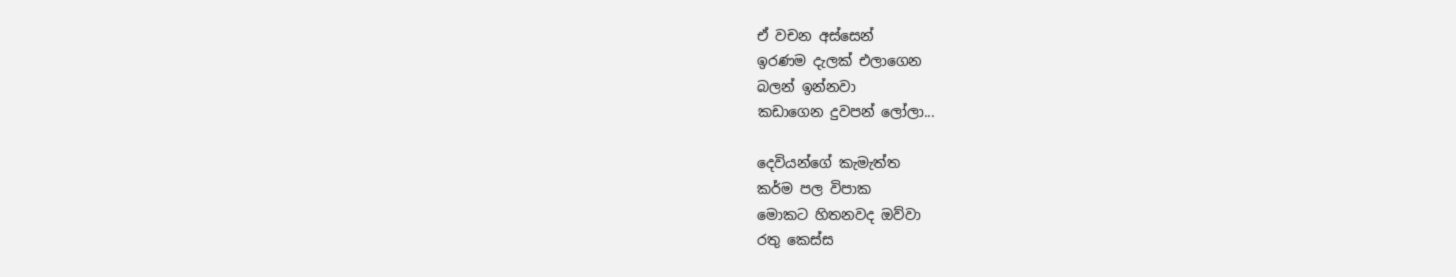ඒ වචන අස්සෙන්
ඉරණම දැලක් එලාගෙන
බලන් ඉන්නවා
කඩාගෙන දුවපන් ලෝලා...

දෙවියන්ගේ කැමැත්ත
කර්ම පල විපාක
මොකට හිතනවද ඔව්වා
රතු කෙස්ස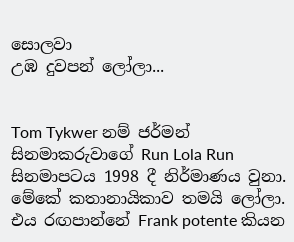සොලවා
උඹ දුවපන් ලෝලා...


Tom Tykwer නම් ජර්මන් සිනමාකරුවාගේ Run Lola Run සිනමාපටය 1998 දී නිර්මාණය වුනා. මේකේ කතානායිකාව තමයි ලෝලා. එය රඟපාන්නේ Frank potente කියන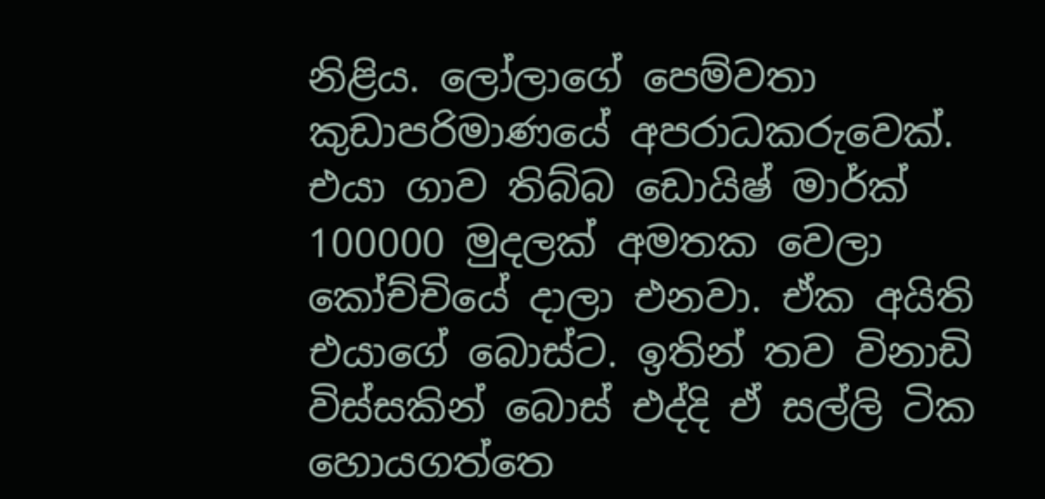නිළිය. ලෝලාගේ පෙම්වතා කුඩාපරිමාණයේ අපරාධකරුවෙක්. එයා ගාව තිබ්බ ඩොයිෂ් මාර්ක් 100000 මුදලක් අමතක වෙලා කෝච්චියේ දාලා එනවා. ඒක අයිති එයාගේ බොස්ට. ඉතින් තව විනාඩි විස්සකින් බොස් එද්දි ඒ සල්ලි ටික හොයගත්තෙ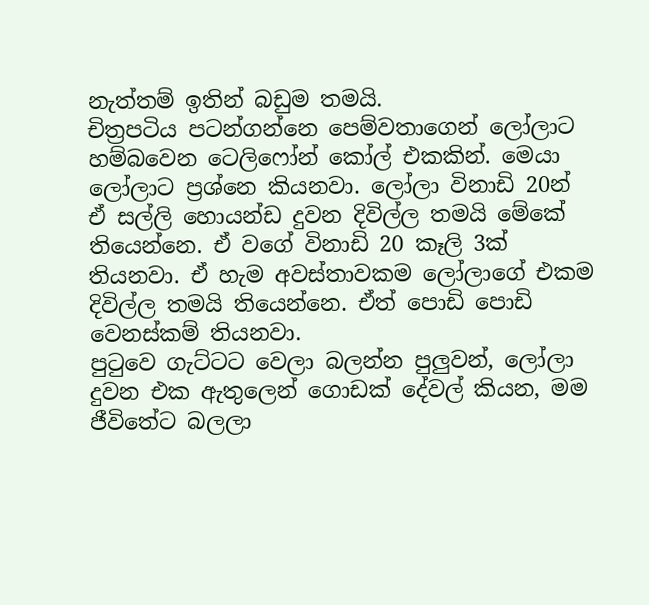නැත්තම් ඉතින් බඩුම තමයි.
චිත්‍රපටිය පටන්ගන්නෙ පෙම්වතාගෙන් ලෝලාට හම්බවෙන ටෙලිෆෝන් කෝල් එකකින්. මෙයා ලෝලාට ප්‍රශ්නෙ කියනවා. ලෝලා විනාඩි 20න් ඒ සල්ලි හොයන්ඩ දුවන දිවිල්ල තමයි මේකේ තියෙන්නෙ. ඒ වගේ විනාඩි 20 කෑලි 3ක් තියනවා. ඒ හැම අවස්තාවකම ලෝලාගේ එකම දිවිල්ල තමයි තියෙන්නෙ. ඒත් පොඩි පොඩි වෙනස්කම් තියනවා.
පුටුවෙ ගැට්ටට වෙලා බලන්න පුලුවන්, ලෝලා දුවන එක ඇතුලෙන් ගොඩක් දේවල් කියන, මම ජීවිතේට බලලා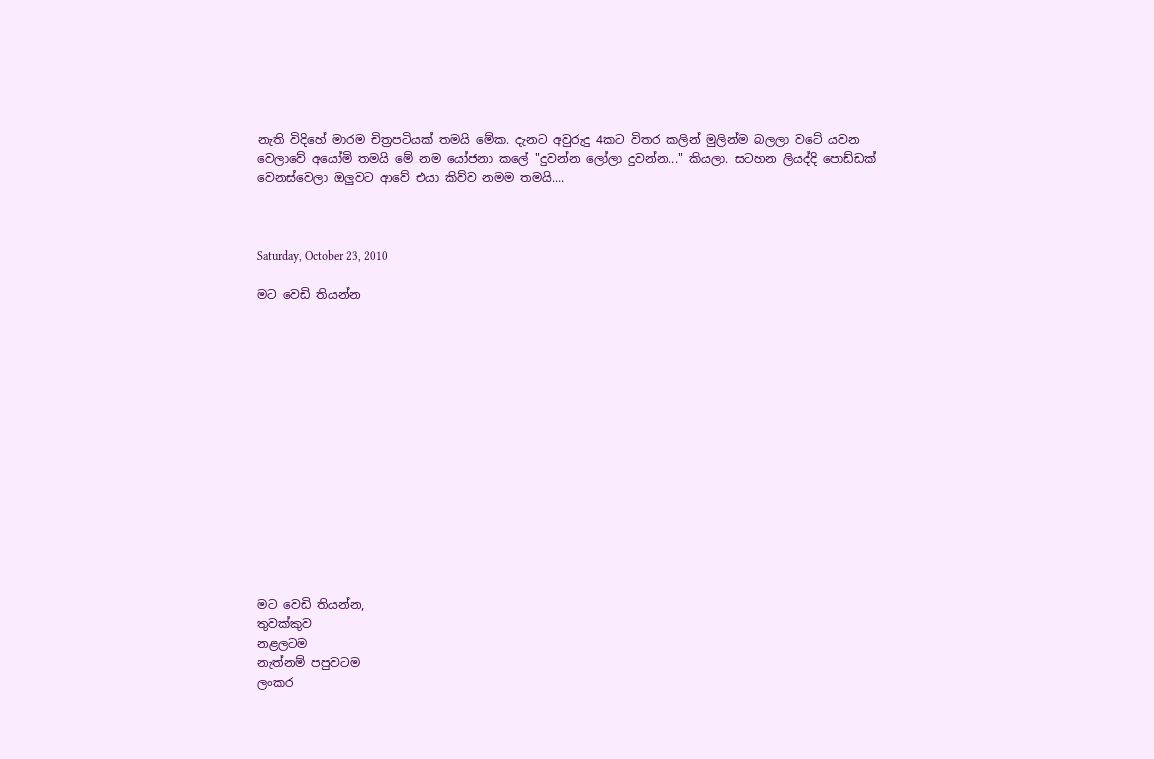නැති විදිහේ මාරම චිත්‍රපටියක් තමයි මේක. දැනට අවුරුදු 4කට විතර කලින් මුලින්ම බලලා වටේ යවන වෙලාවේ අයෝමි තමයි මේ නම යෝජනා කලේ "දුවන්න ලෝලා දුවන්න..." කියලා. සටහන ලියද්දි පොඩ්ඩක් වෙනස්වෙලා ඔලුවට ආවේ එයා කිව්ව නමම තමයි....



Saturday, October 23, 2010

මට වෙඩි තියන්න















මට වෙඩි තියන්න,
තුවක්කුව
නළලටම
නැත්නම් පපුවටම
ලංකර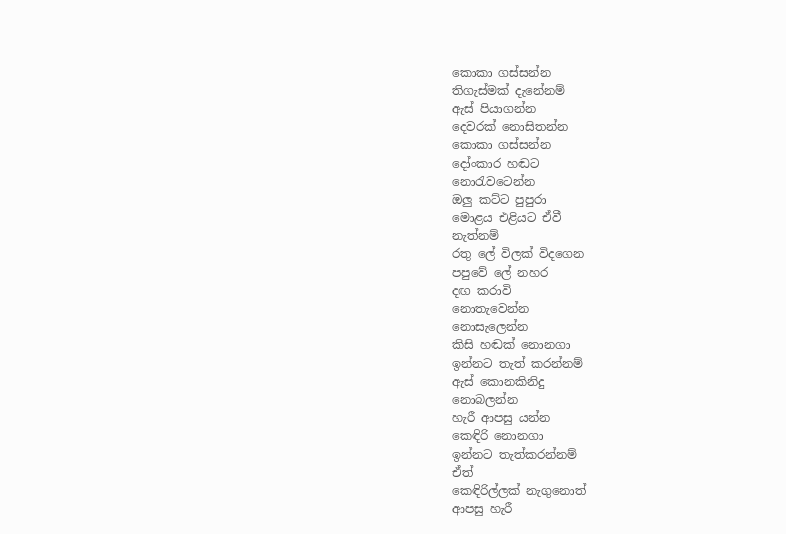කොකා ගස්සන්න
තිගැස්මක් දැනේනම්
ඇස් පියාගන්න
දෙවරක් නොසිතන්න
කොකා ගස්සන්න
දෝංකාර හඬට
නොරැවටෙන්න
ඔලු කට්ට පුපුරා
මොළය එළියට ඒවී
නැත්නම්
රතු ලේ විලක් විදගෙන
පපුවේ ලේ නහර
දඟ කරාවි
නොතැවෙන්න
නොසැලෙන්න
කිසි හඬක් නොනගා
ඉන්නට තැත් කරන්නම්
ඇස් කොනකිනිදු
නොබලන්න
හැරී ආපසු යන්න
කෙඳිරි නොනගා
ඉන්නට තැත්කරන්නම්
ඒත්
කෙඳිරිල්ලක් නැගුනොත්
ආපසු හැරී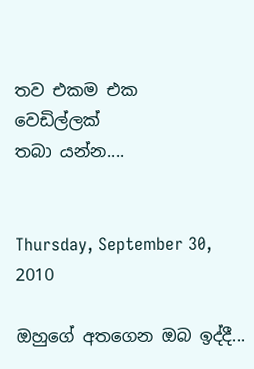තව එකම එක
වෙඩිල්ලක්
තබා යන්න....


Thursday, September 30, 2010

ඔහුගේ අතගෙන ඔබ ඉද්දී...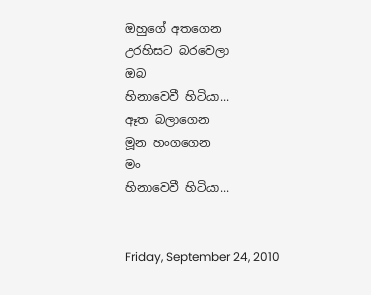ඔහුගේ අතගෙන
උරහිසට බරවෙලා
ඔබ
හිනාවෙවී හිටියා...
ඈත බලාගෙන
මූන හංගගෙන
මං
හිනාවෙවී හිටියා...


Friday, September 24, 2010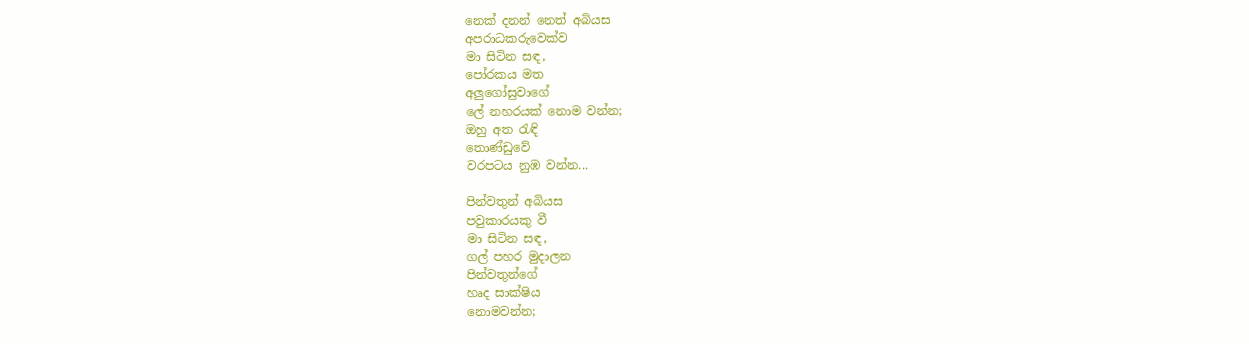නෙක් දනන් නෙත් අබියස
අපරාධකරුවෙක්ව
මා සිටින සඳ,
පෝරකය මත
අලුගෝසුවාගේ
ලේ නහරයක් නොම වන්න;
ඔහු අත රැඳි
තොණ්ඩුවේ
වරපටය නුඹ වන්න...

පින්වතුන් අබියස
පවුකාරයකු වී
මා සිටින සඳ,
ගල් පහර මුදාලන
පින්වතුන්ගේ
හෘද සාක්ෂිය
නොමවන්න;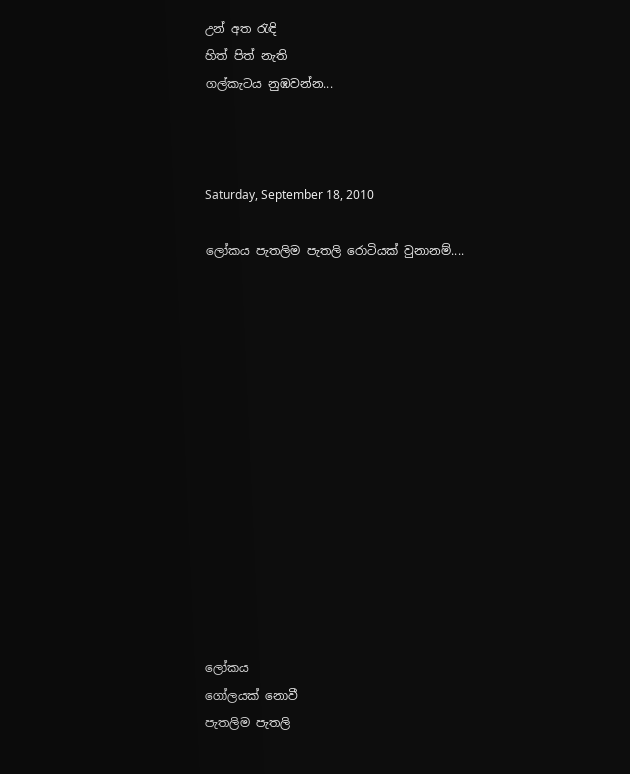උන් අත රැඳි
හිත් පිත් නැති
ගල්කැටය නුඹවන්න...



Saturday, September 18, 2010

ලෝකය පැතලිම පැතලි රොටියක් වුනානම්....














ලෝකය
ගෝලයක් නොවී
පැතලිම පැතලි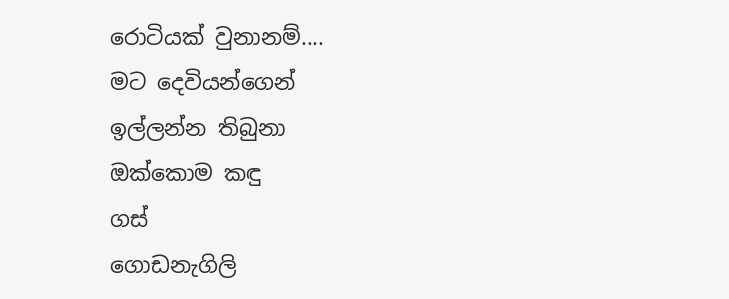රොටියක් වුනානම්....
මට දෙවියන්ගෙන්
ඉල්ලන්න තිබුනා
ඔක්කොම කඳු
ගස්
ගොඩනැගිලි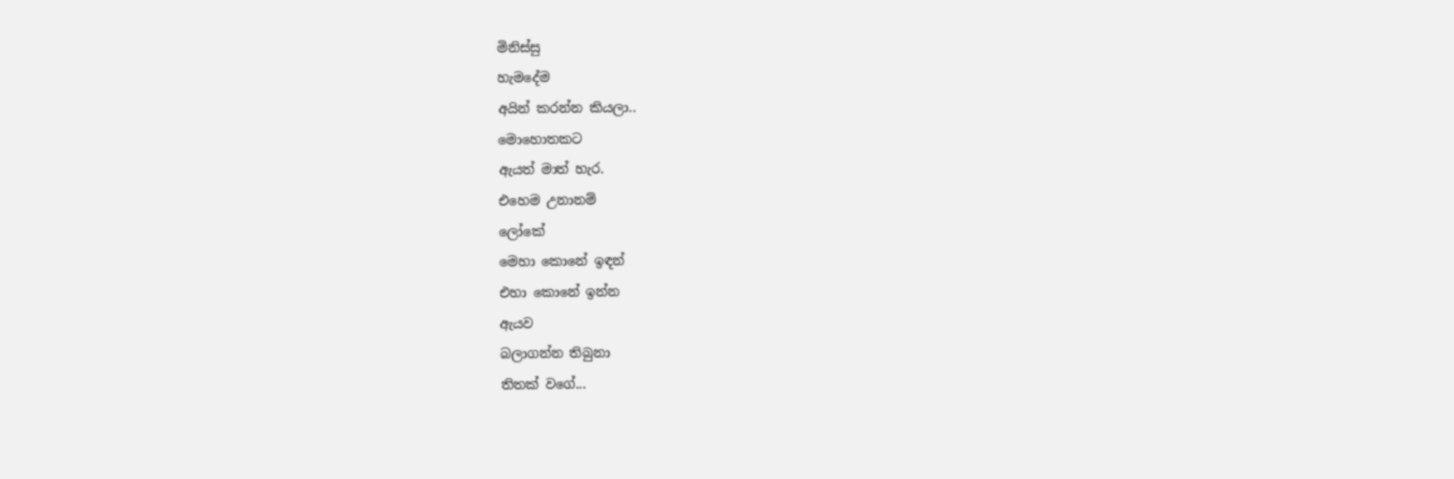මිනිස්සු
හැමදේම
අයින් කරන්න කියලා..
මොහොතකට
ඇයත් මාත් හැර.
එහෙම උනානම්
ලෝකේ
මෙහා කොනේ ඉඳන්
එහා කොනේ ඉන්න
ඇයව
බලාගන්න තිබුනා
තිතක් වගේ...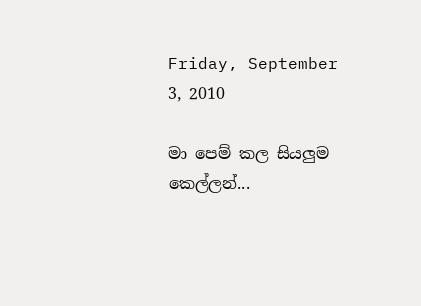Friday, September 3, 2010

මා පෙම් කල සියලුම කෙල්ලන්...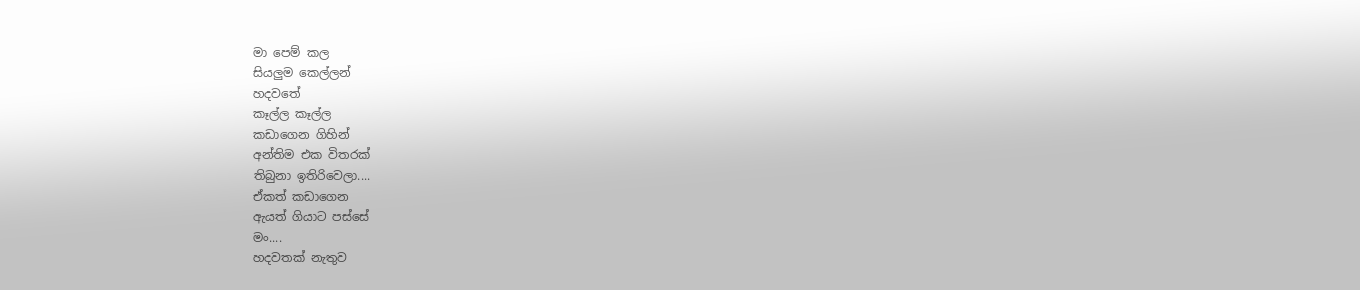මා පෙම් කල
සියලුම කෙල්ලන්
හදවතේ
කෑල්ල කෑල්ල
කඩාගෙන ගිහින්
අන්තිම එක විතරක්
තිබුනා ඉතිරිවෙලා....
ඒකත් කඩාගෙන
ඇයත් ගියාට පස්සේ
මං....
හදවතක් නැතුව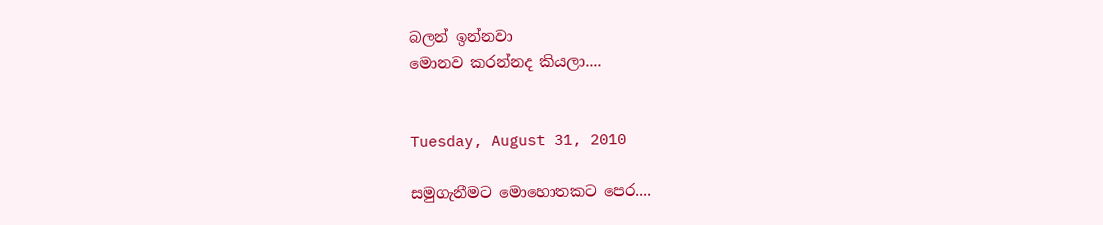බලන් ඉන්නවා
මොනව කරන්නද කියලා....


Tuesday, August 31, 2010

සමුගැනීමට මොහොතකට පෙර....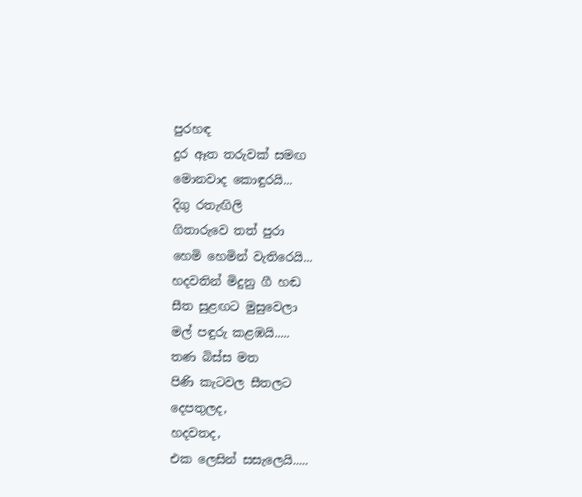පුරහඳ
දුර ඈත තරුවක් සමඟ
මොනවාද කොඳුරයි...
දිගු රතැඟිලි
ගිතාරුවෙ තත් පුරා
හෙමි හෙමින් වැතිරෙයි...
හදවතින් මිදුනු ගී හඬ
සීත සුළඟට මුසුවෙලා
මල් පඳුරු කළඹයි.....
තණ බිස්ස මත
පිණි කැටවල සීතලට
දෙපතුලද,
හදවතද,
එක ලෙසින් සසැලෙයි.....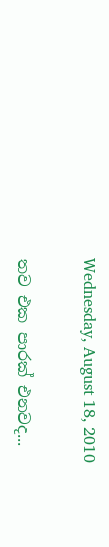Wednesday, August 18, 2010

තව එක පාරක් එනවද...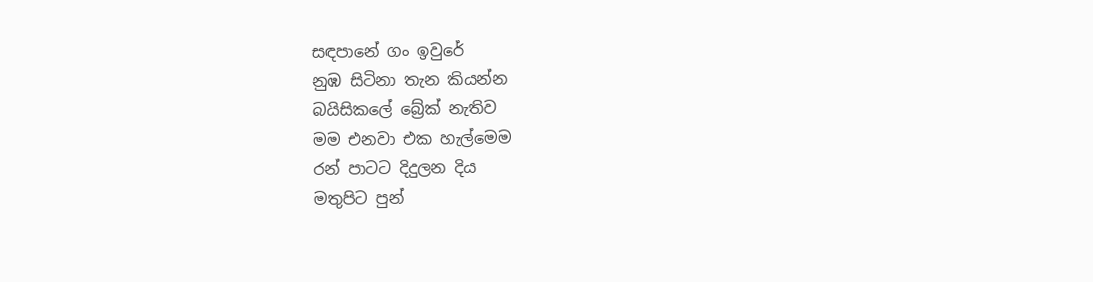සඳපානේ ගං ඉවුරේ
නුඹ සිටිනා තැන කියන්න
බයිසිකලේ බ්‍රේක් නැතිව
මම එනවා එක හැල්මෙම
රන් පාටට දිදුලන දිය
මතුපිට පුන්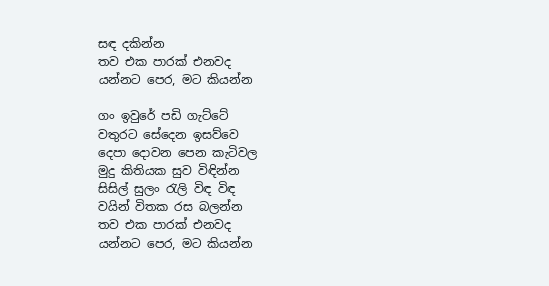සඳ දකින්න
තව එක පාරක් එනවද
යන්නට පෙර, මට කියන්න

ගං ඉවුරේ පඩි ගැට්ටේ
වතුරට සේදෙන ඉසව්වෙ
දෙපා දොවන පෙන කැටිවල
මුදු කිතියක සුව විඳින්න
සිසිල් සුලං රැලි විඳ විඳ
වයින් විතක රස බලන්න
තව එක පාරක් එනවද
යන්නට පෙර, මට කියන්න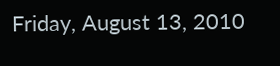Friday, August 13, 2010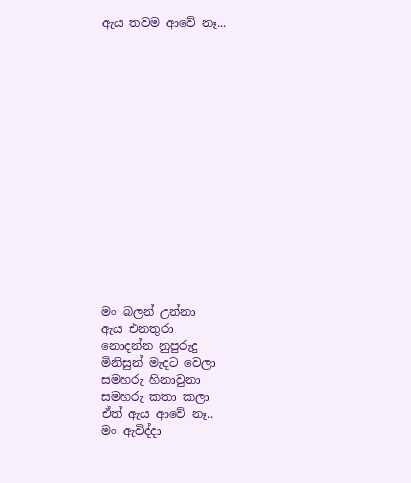ඇය තවම ආවේ නෑ...
















මං බලන් උන්නා
ඇය එනතුරා
නොදන්න නුපුරුදු
මිනිසුන් මැදට වෙලා
සමහරු හිනාවුනා
සමහරු කතා කලා
ඒත් ඇය ආවේ නෑ..
මං ඇවිද්දා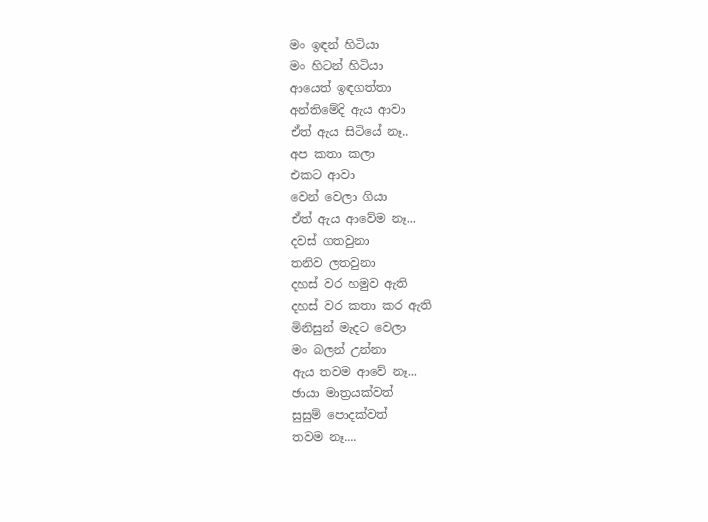මං ඉඳන් හිටියා
මං හිටන් හිටියා
ආයෙත් ඉඳගත්තා
අන්තිමේදි ඇය ආවා
ඒත් ඇය සිටියේ නෑ..
අප කතා කලා
එකට ආවා
වෙන් වෙලා ගියා
ඒත් ඇය ආවේම නෑ...
දවස් ගතවුනා
තනිව ලතවුනා
දහස් වර හමුව ඇති
දහස් වර කතා කර ඇති
මිනිසුන් මැදට වෙලා
මං බලන් උන්නා
ඇය තවම ආවේ නෑ...
ඡායා මාත්‍රයක්වත්
සුසුම් පොදක්වත්
තවම නෑ....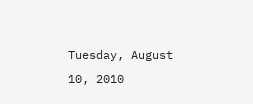Tuesday, August 10, 2010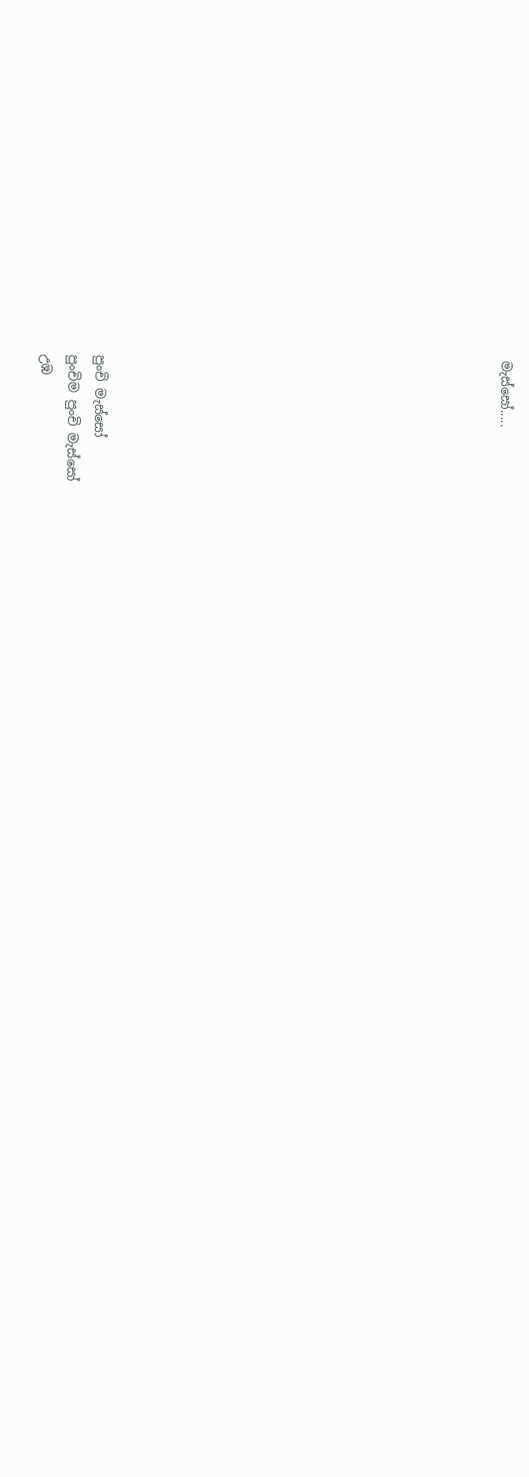මැස්සෝ.....














පුංචි මැස්සෝ
පුංචිම පුංචි මැස්සෝ
උඹ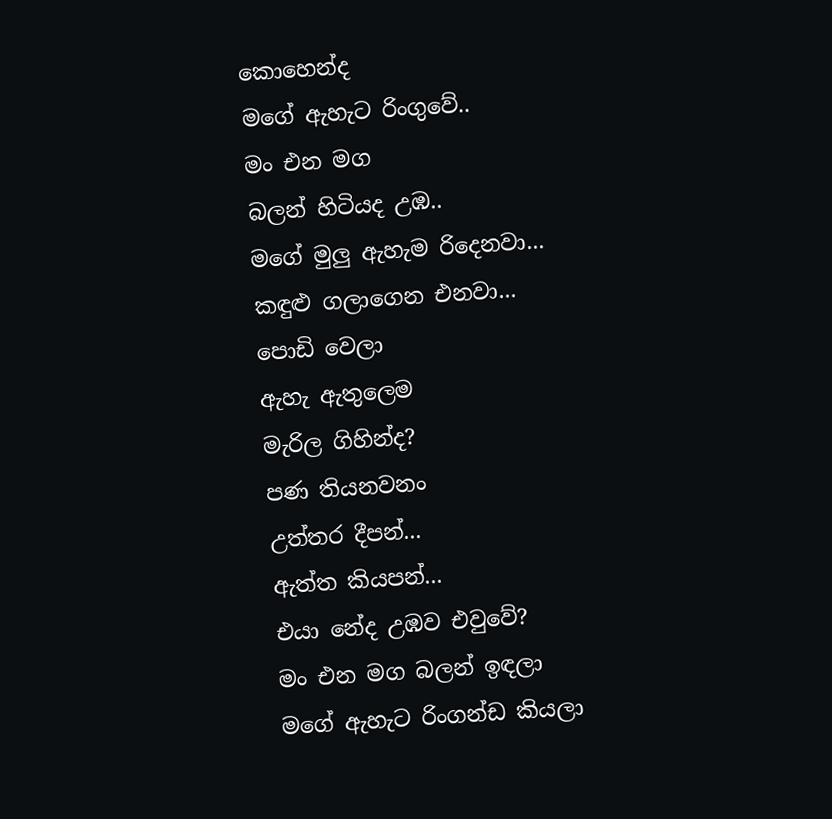කොහෙන්ද
මගේ ඇහැට රිංගුවේ..
මං එන මග
බලන් හිටියද උඹ..
මගේ මුලු ඇහැම රිදෙනවා...
කඳුළු ගලාගෙන එනවා...
පොඩි වෙලා
ඇහැ ඇතුලෙම
මැරිල ගිහින්ද?
පණ තියනවනං
උත්තර දීපන්...
ඇත්ත කියපන්...
එයා නේද උඹව එවුවේ?
මං එන මග බලන් ඉඳලා
මගේ ඇහැට රිංගන්ඩ කියලා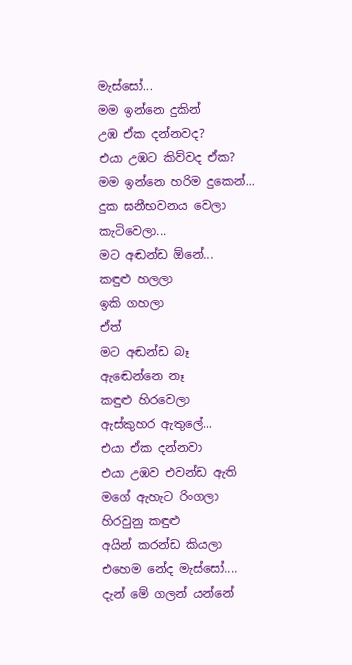මැස්සෝ...
මම ඉන්නෙ දුකින්
උඹ ඒක දන්නවද?
එයා උඹට කිව්වද ඒක?
මම ඉන්නෙ හරිම දුකෙන්...
දුක ඝනීභවනය වෙලා
කැටිවෙලා...
මට අඬන්ඩ ඕනේ...
කඳුළු හලලා
ඉකි ගහලා
ඒත්
මට අඬන්ඩ බෑ
ඇඬෙන්නෙ නෑ
කඳුළු හිරවෙලා
ඇස්කුහර ඇතුලේ...
එයා ඒක දන්නවා
එයා උඹව එවන්ඩ ඇති
මගේ ඇහැට රිංගලා
හිරවුනු කඳුළු
අයින් කරන්ඩ කියලා
එහෙම නේද මැස්සෝ....
දැන් මේ ගලන් යන්නේ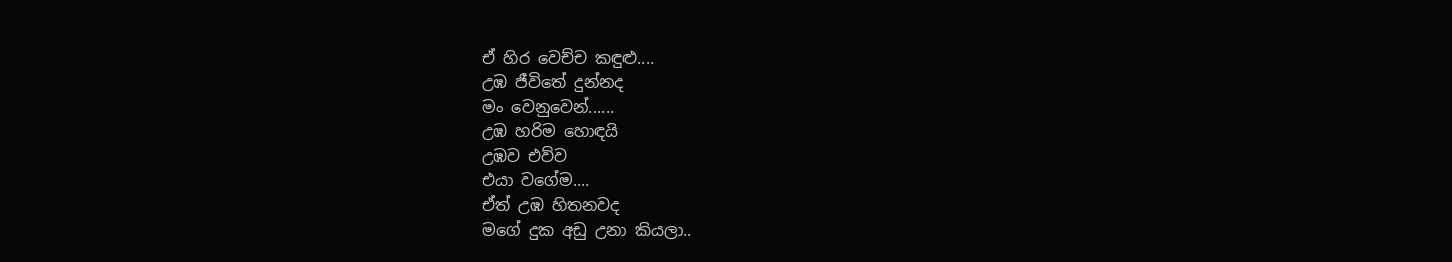ඒ හිර වෙච්ච කඳුළු....
උඹ ජීවිතේ දුන්නද
මං වෙනුවෙන්......
උඹ හරිම හොඳයි
උඹව එව්ව
එයා වගේම....
ඒත් උඹ හිතනවද
මගේ දුක අඩු උනා කියලා..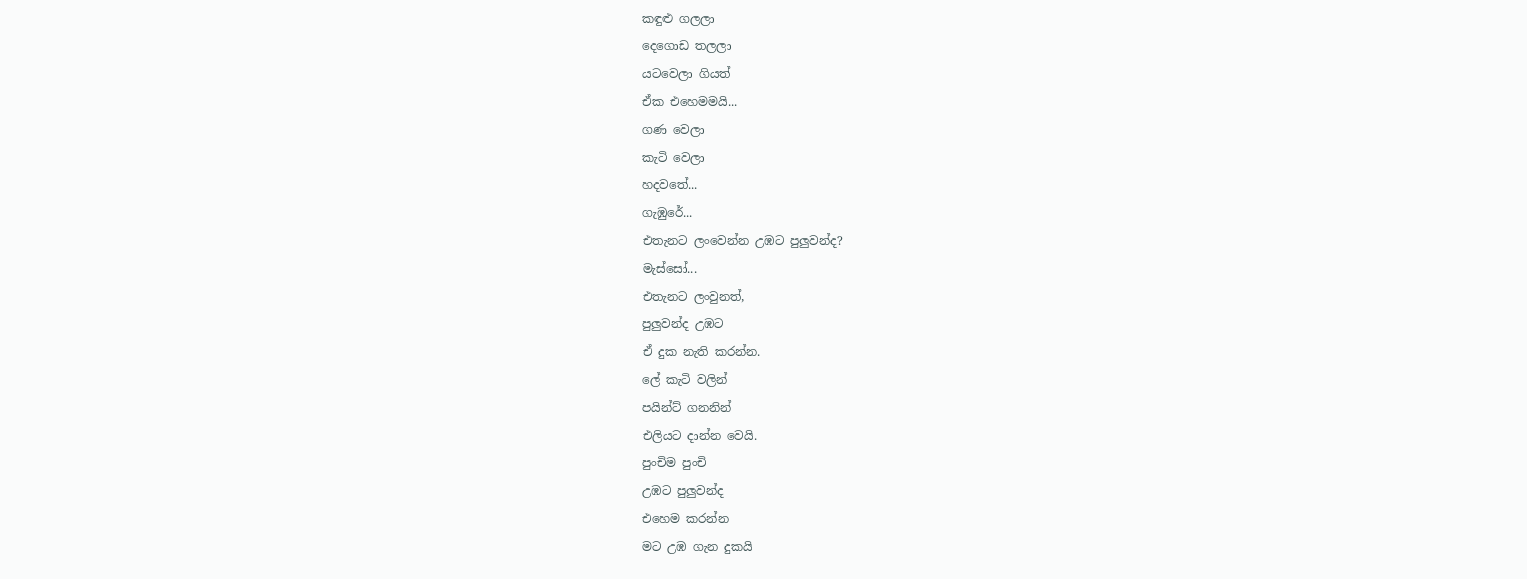කඳුළු ගලලා
දෙගොඩ තලලා
යටවෙලා ගියත්
ඒක එහෙමමයි...
ගණ වෙලා
කැටි වෙලා
හදවතේ...
ගැඹුරේ...
එතැනට ලංවෙන්න උඹට පුලුවන්ද?
මැස්සෝ...
එතැනට ලංවුනත්,
පුලුවන්ද උඹට
ඒ දුක නැති කරන්න.
ලේ කැටි වලින්
පයින්ට් ගනනින්
එලියට දාන්න වෙයි.
පුංචිම පුංචි
උඹට පුලුවන්ද
එහෙම කරන්න
මට උඹ ගැන දුකයි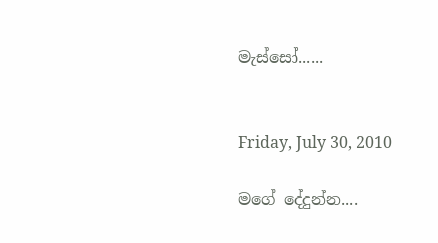මැස්සෝ......


Friday, July 30, 2010

මගේ දේදුන්න....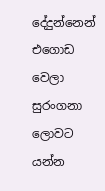දේදුන්නෙන් එගොඩ වෙලා
සුරංගනා ලොවට යන්න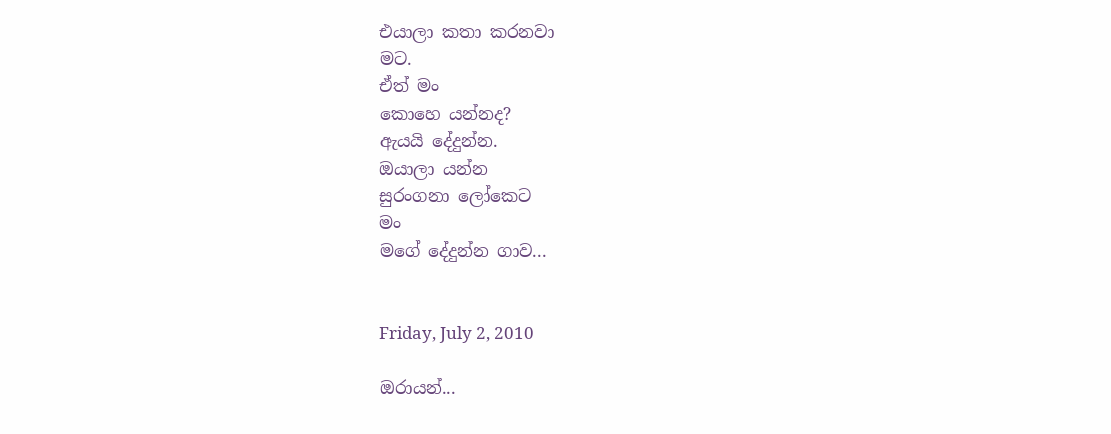එයාලා කතා කරනවා
මට.
ඒත් මං
කොහෙ යන්නද?
ඇයයි දේදුන්න.
ඔයාලා යන්න
සුරංගනා ලෝකෙට
මං
මගේ දේදුන්න ගාව...


Friday, July 2, 2010

ඔරායන්...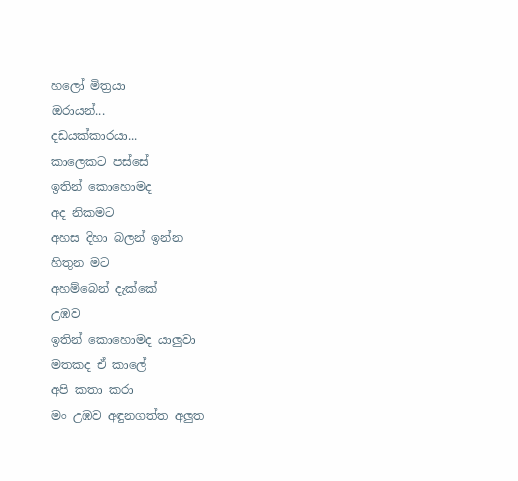හලෝ මිත්‍රයා
ඔරායන්...
දඩයක්කාරයා...
කාලෙකට පස්සේ
ඉතින් කොහොමද
අද නිකමට
අහස දිහා බලන් ඉන්න
හිතුන මට
අහම්බෙන් දැක්කේ
උඹව
ඉතින් කොහොමද යාලුවා
මතකද ඒ කාලේ
අපි කතා කරා
මං උඹව අඳුනගත්ත අලුත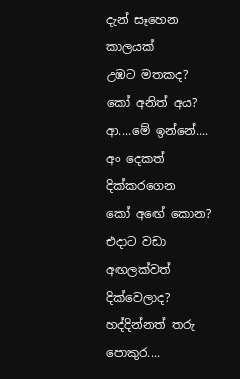දැන් සෑහෙන කාලයක්
උඹට මතකද?
කෝ අනිත් අය?
ආ....මේ ඉන්නේ....
අං දෙකත් දික්කරගෙන
කෝ අඟේ කොන?
එදාට වඩා අඟලක්වත් දික්වෙලාද?
හද්දින්නත් තරු පොකුර....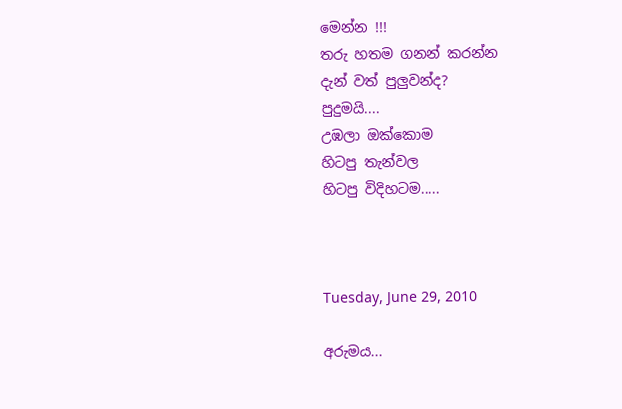මෙන්න !!!
තරු හතම ගනන් කරන්න
දැන් වත් පුලුවන්ද?
පුදුමයි....
උඹලා ඔක්කොම
හිටපු තැන්වල
හිටපු විදිහටම.....



Tuesday, June 29, 2010

අරුමය...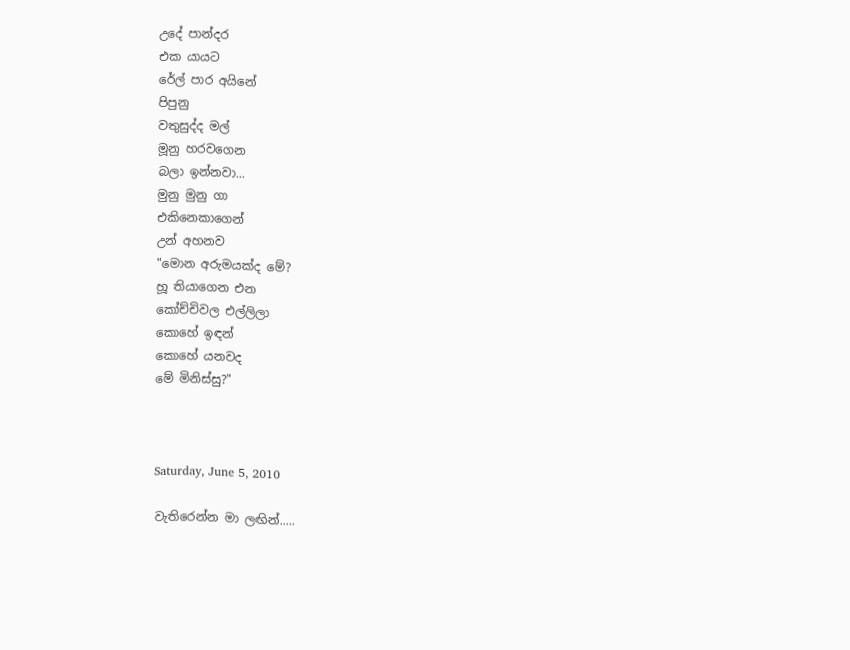උදේ පාන්දර
එක යායට
රේල් පාර අයිනේ
පිපුනු
වතුසුද්ද මල්
මූනු හරවගෙන
බලා ඉන්නවා...
මුනු මුනු ගා
එකිනෙකාගෙන්
උන් අහනව
"මොන අරුමයක්ද මේ?
හූ තියාගෙන එන
කෝච්චිවල එල්ලිලා
කොහේ ඉඳන්
කොහේ යනවද
මේ මිනිස්සු?"



Saturday, June 5, 2010

වැතිරෙන්න මා ලඟින්.....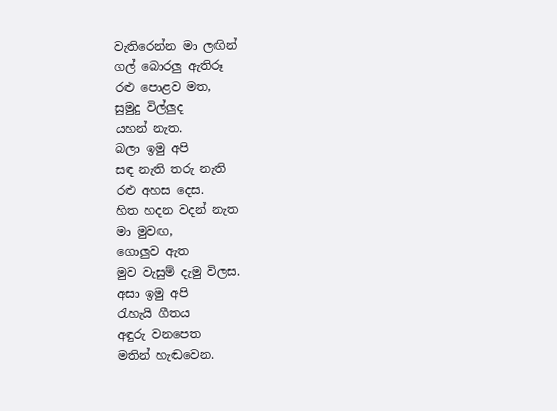වැතිරෙන්න මා ලඟින්
ගල් බොරලු ඇතිරූ
රළු පොළව මත,
සුමුදු විල්ලුද
යහන් නැත.
බලා ඉමු අපි
සඳ නැති තරු නැති
රළු අහස දෙස.
හිත හදන වදන් නැත
මා මුවඟ,
ගොලුව ඇත
මුව වැසුම් දැමු විලස.
අසා ඉමු අපි
රැහැයි ගීතය
අඳුරු වනපෙත
මතින් හැඬවෙන.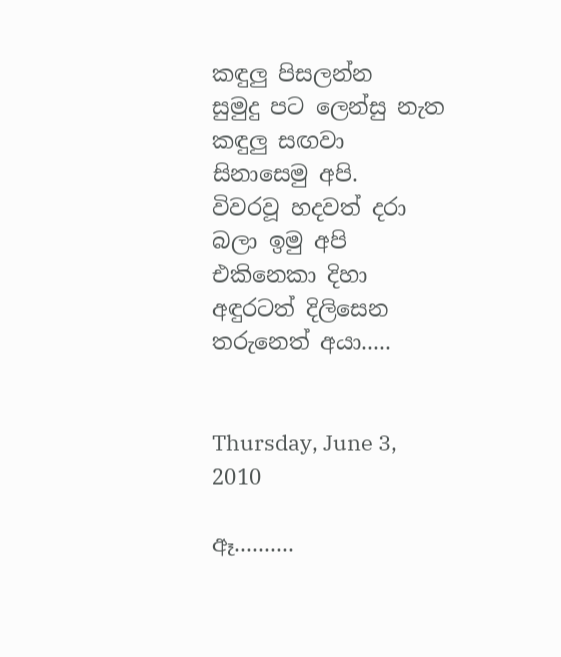කඳුලු පිසලන්න
සුමුදු පට ලෙන්සු නැත
කඳුලු සඟවා
සිනාසෙමු අපි.
විවරවූ හදවත් දරා
බලා ඉමු අපි
එකිනෙකා දිහා
අඳුරටත් දිලිසෙන
තරුනෙත් අයා.....


Thursday, June 3, 2010

ඈ..........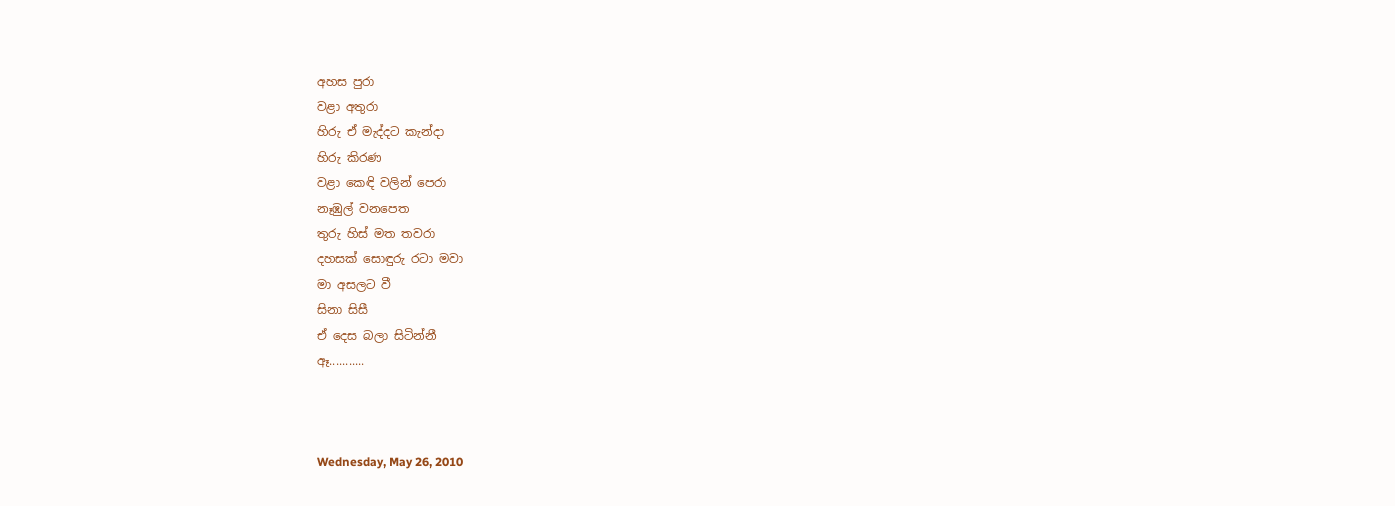අහස පුරා
වළා අතුරා
හිරු ඒ මැද්දට කැන්දා
හිරු කිරණ
වළා කෙඳි වලින් පෙරා
නෑඹුල් වනපෙත
තුරු හිස් මත තවරා
දහසක් සොඳුරු රටා මවා
මා අසලට වී
සිනා සිසී
ඒ දෙස බලා සිටින්නී
ඈ...........



Wednesday, May 26, 2010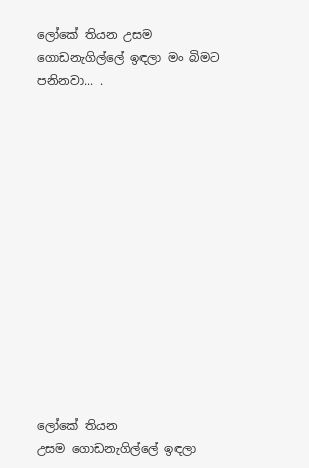ලෝකේ තියන උසම ගොඩනැගිල්ලේ ඉඳලා මං බිමට පනිනවා... .














ලෝකේ තියන
උසම ගොඩනැගිල්ලේ ඉඳලා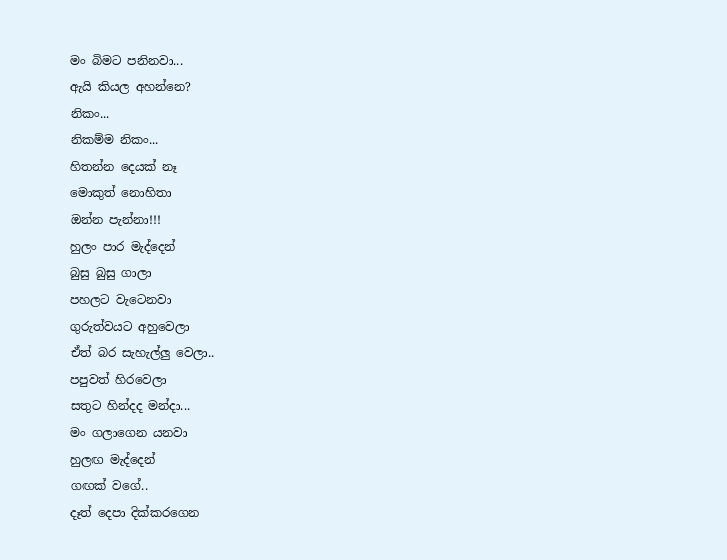මං බිමට පනිනවා...
ඇයි කියල අහන්නෙ?
නිකං...
නිකම්ම නිකං...
හිතන්න දෙයක් නෑ
මොකුත් නොහිතා
ඔන්න පැන්නා!!!
හුලං පාර මැද්දෙන්
බුසු බුසු ගාලා
පහලට වැටෙනවා
ගුරුත්වයට අහුවෙලා
ඒත් බර සැහැල්ලු වෙලා..
පපුවත් හිරවෙලා
සතුට හින්දද මන්දා...
මං ගලාගෙන යනවා
හුලඟ මැද්දෙන්
ගඟක් වගේ..
දෑත් දෙපා දික්කරගෙන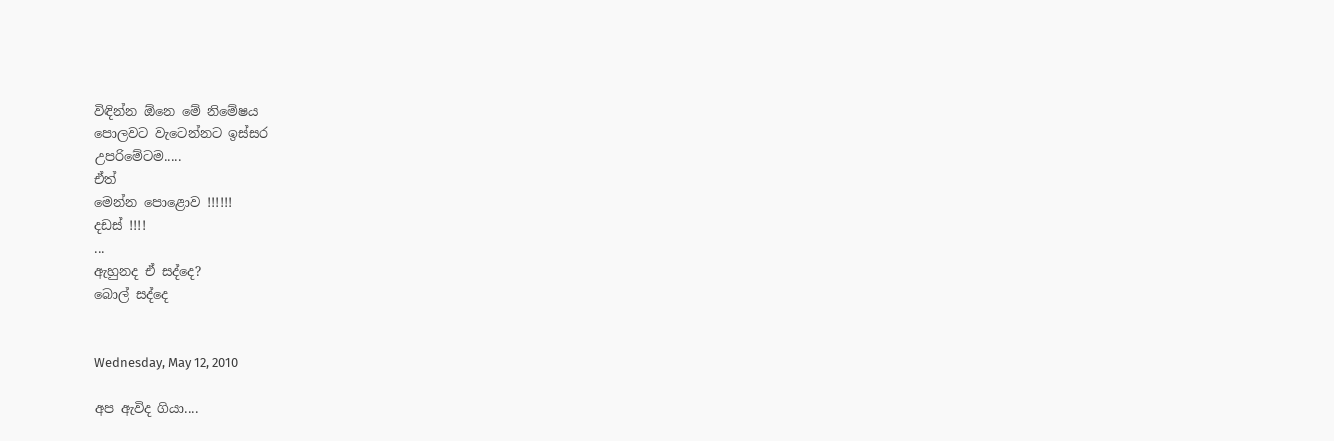විඳින්න ඕනෙ මේ නිමේෂය
පොලවට වැටෙන්නට ඉස්සර
උපරිමේටම.....
ඒත්
මෙන්න පොළොව !!!!!!
දඩස් !!!!
...
ඇහුනද ඒ සද්දෙ?
බොල් සද්දෙ


Wednesday, May 12, 2010

අප ඇවිද ගියා....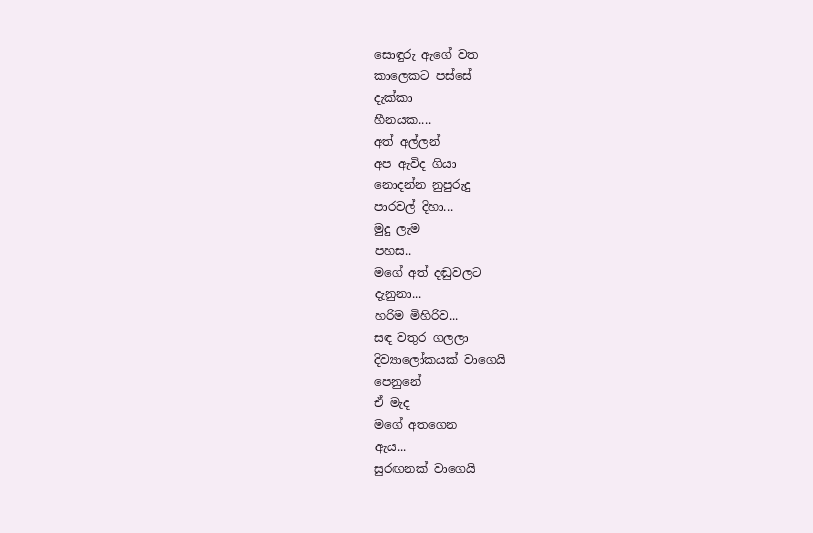සොඳුරු ඇගේ වත
කාලෙකට පස්සේ
දැක්කා
හීනයක....
අත් අල්ලන්
අප ඇවිද ගියා
නොදන්න නුපුරුදු
පාරවල් දිහා...
මුදු ලැම
පහස..
මගේ අත් දඬුවලට
දැනුනා...
හරිම මිහිරිව...
සඳ වතුර ගලලා
දිව්‍යාලෝකයක් වාගෙයි
පෙනුනේ
ඒ මැද
මගේ අතගෙන
ඇය...
සුරඟනක් වාගෙයි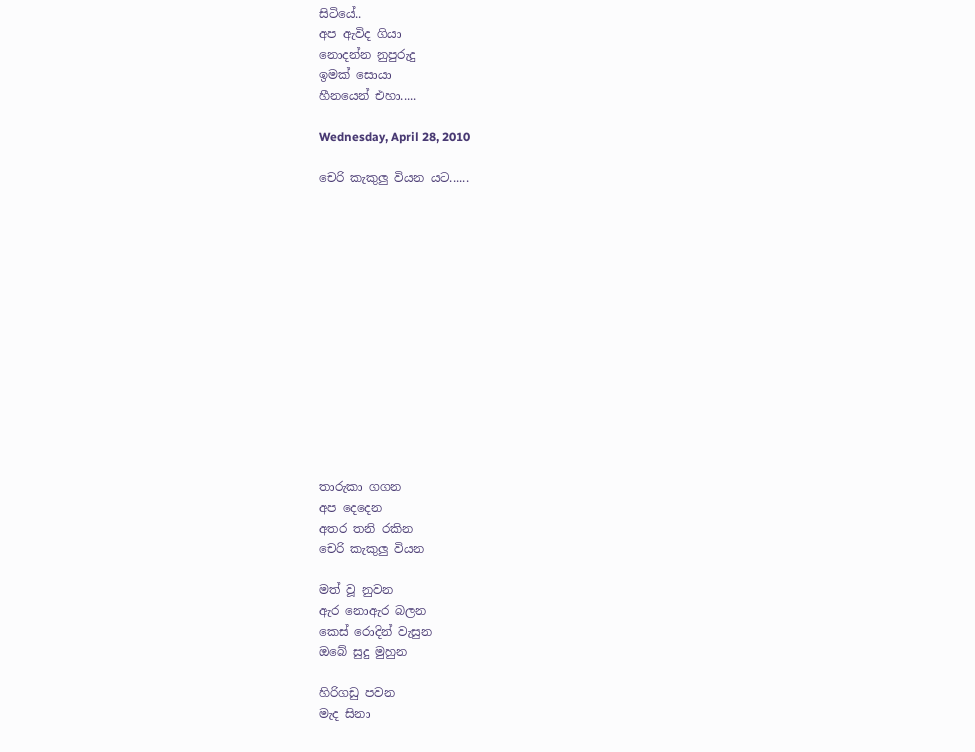සිටියේ..
අප ඇවිද ගියා
නොදන්න නුපුරුදු
ඉමක් සොයා
හීනයෙන් එහා.....

Wednesday, April 28, 2010

චෙරි කැකුලු වියන යට......














තාරුකා ගගන
අප දෙදෙන
අතර තනි රකින
චෙරි කැකුලු වියන

මත් වූ නුවන
ඇර නොඇර බලන
කෙස් රොදින් වැසුන
ඔබේ සුදු මුහුන

හිරිගඩු පවන
මැද සිනා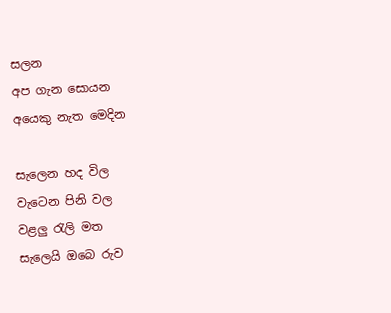සලන
අප ගැන සොයන
අයෙකු නැත මෙදින

සැලෙන හද විල
වැටෙන පිනි වල
වළලු රැලි මත
සැලෙයි ඔබෙ රුව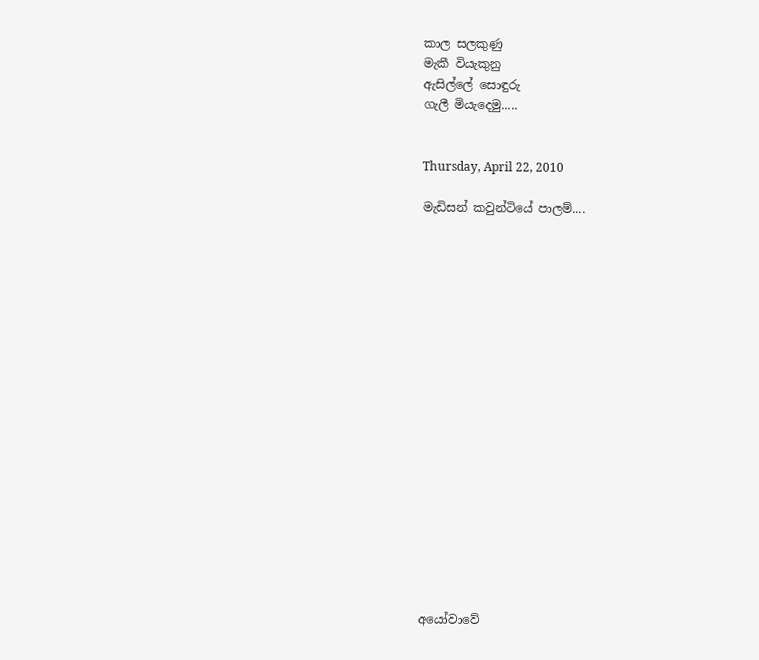කාල සලකුණු
මැකී වියැකුනු
ඇසිල්ලේ සොඳුරු
ගැලී මියැදෙමු.....


Thursday, April 22, 2010

මැඩිසන් කවුන්ටියේ පාලම්....



















අයෝවාවේ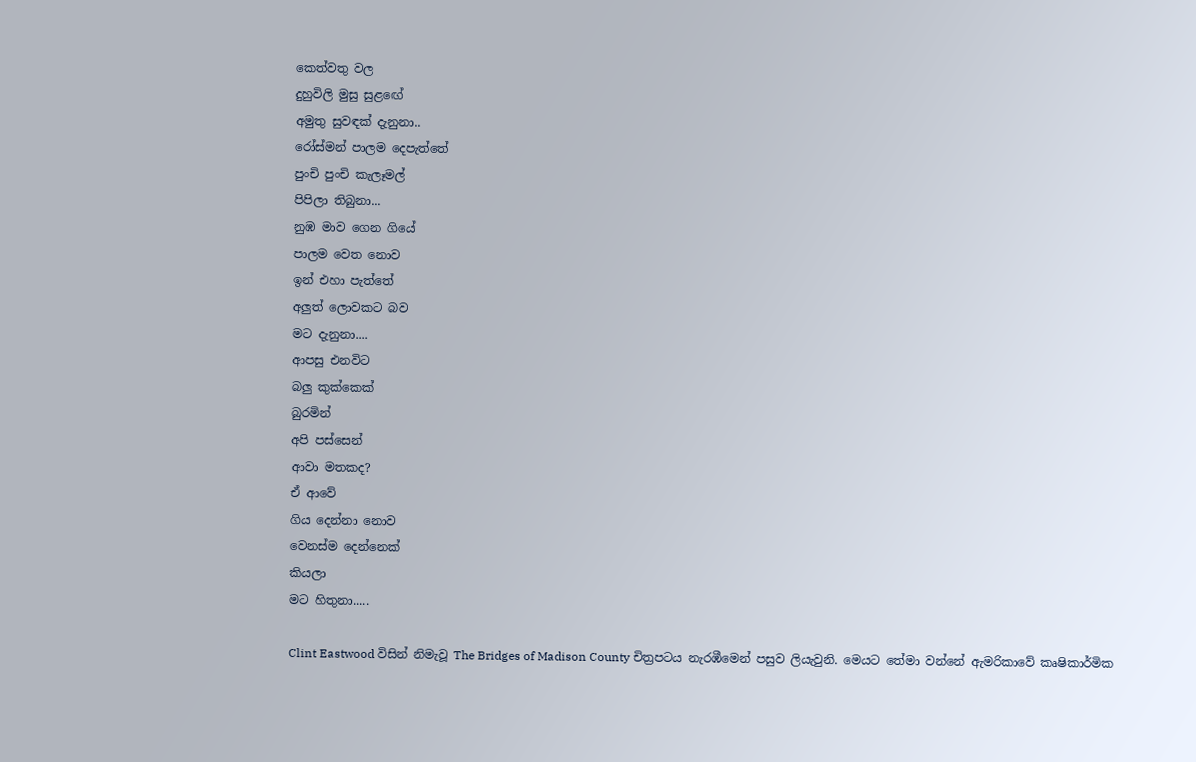කෙත්වතු වල
දුහුවිලි මුසු සුළඟේ
අමුතු සුවඳක් දැනුනා..
රෝස්මන් පාලම දෙපැත්තේ
පුංචි පුංචි කැලෑමල්
පිපිලා තිබුනා...
නුඹ මාව ගෙන ගියේ
පාලම වෙත නොව
ඉන් එහා පැත්තේ
අලුත් ලොවකට බව
මට දැනුනා....
ආපසු එනවිට
බලු කුක්කෙක්
බුරමින්
අපි පස්සෙන්
ආවා මතකද?
ඒ ආවේ
ගිය දෙන්නා නොව
වෙනස්ම දෙන්නෙක්
කියලා
මට හිතුනා.....

Clint Eastwood විසින් නිමැවූ The Bridges of Madison County චිත්‍රපටය නැරඹීමෙන් පසුව ලියැවුනි. මෙයට තේමා වන්නේ ඇමරිකාවේ කෘෂිකාර්මික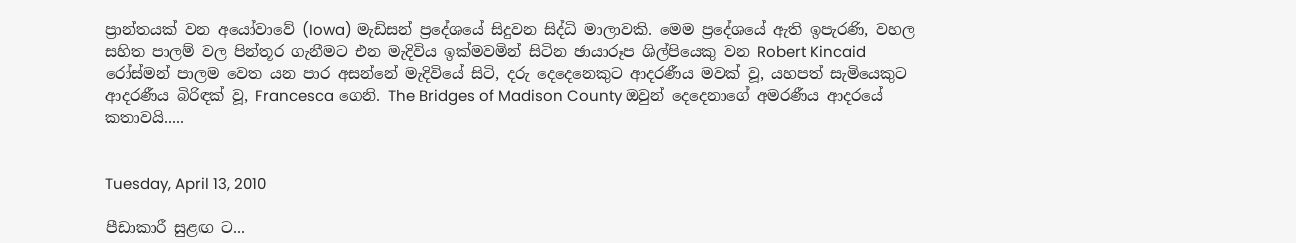ප්‍රාන්තයක් වන අයෝවාවේ (Iowa) මැඩිසන් ප්‍රදේශයේ සිදුවන සිද්ධි මාලාවකි. මෙම ප්‍රදේශයේ ඇති ඉපැරණි, වහල සහිත පාලම් වල පින්තූර ගැනීමට එන මැදිවිය ඉක්මවමින් සිටින ඡායාරූප ශිල්පියෙකු වන Robert Kincaid රෝස්මන් පාලම වෙත යන පාර අසන්නේ මැදිවියේ සිටි, දරු දෙදෙනෙකුට ආදරණීය මවක් වූ, යහපත් සැමියෙකුට ආදරණීය බිරිඳක් වූ, Francesca ගෙනි. The Bridges of Madison County ඔවුන් දෙදෙනාගේ අමරණීය ආදරයේ කතාවයි.....


Tuesday, April 13, 2010

පීඩාකාරී සුළඟ ට...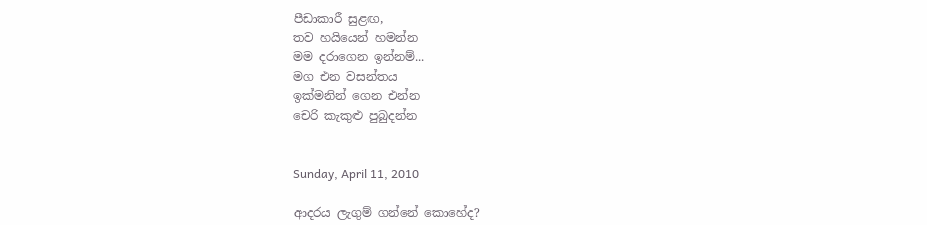පීඩාකාරී සුළඟ,
තව හයියෙන් හමන්න
මම දරාගෙන ඉන්නම්...
මග එන වසන්තය
ඉක්මනින් ගෙන එන්න
චෙරි කැකුළු පුබුදන්න


Sunday, April 11, 2010

ආදරය ලැගුම් ගන්නේ කොහේද?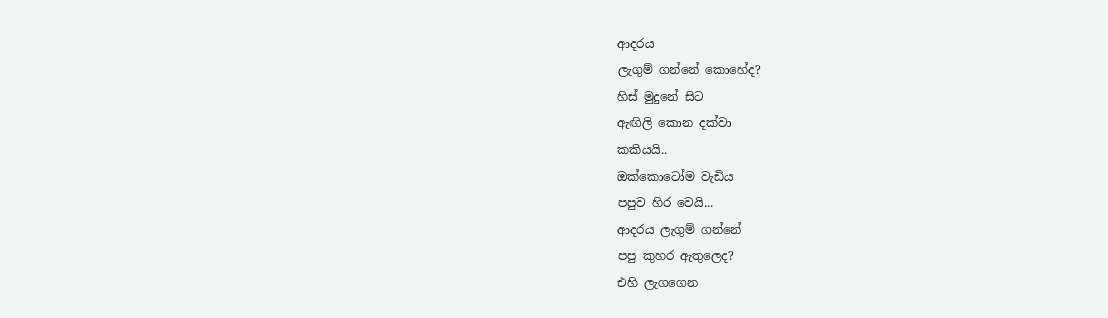ආදරය
ලැගුම් ගන්නේ කොහේද?
හිස් මුදුනේ සිට
ඇඟිලි කොන දක්වා
කකියයි..
ඔක්කොටෝම වැඩිය
පපුව හිර වෙයි...
ආදරය ලැගුම් ගන්නේ
පපු කුහර ඇතුලෙද?
එහි ලැගගෙන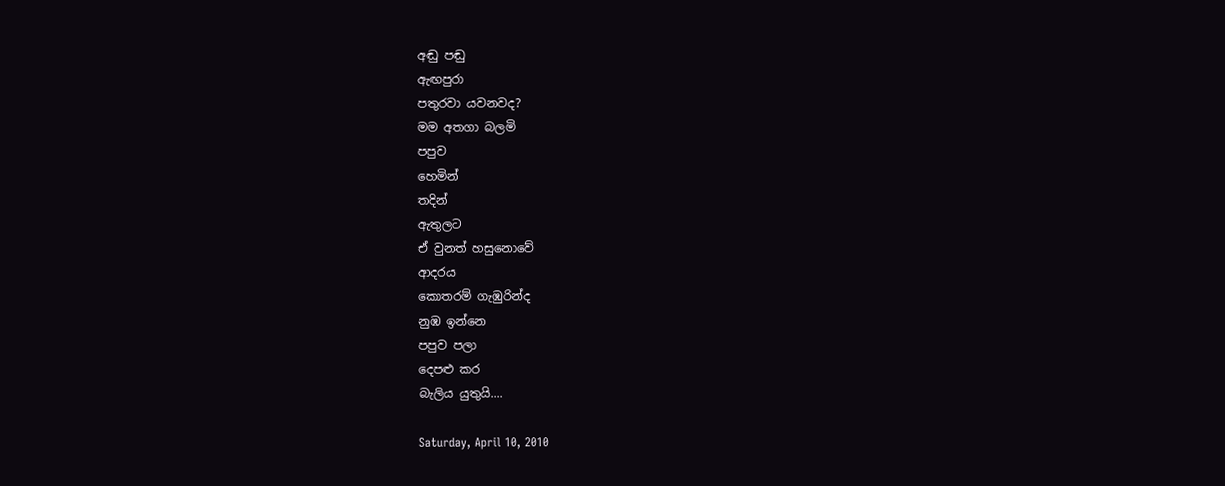අඬු පඬු
ඇඟපුරා
පතුරවා යවනවද?
මම අතගා බලමි
පපුව
හෙමින්
තදින්
ඇතුලට
ඒ වුනත් හසුනොවේ
ආදරය
කොතරම් ගැඹුරින්ද
නුඹ ඉන්නෙ
පපුව පලා
දෙපළු කර
බැලිය යුතුයි....

Saturday, April 10, 2010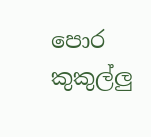පොර කුකුල්ලු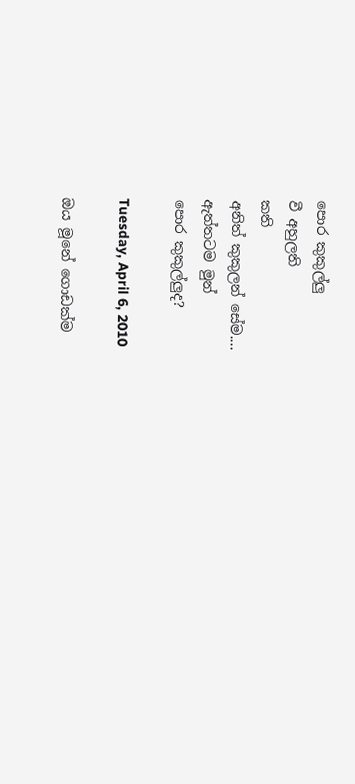පොර කුකුල්ලු
වී අහුලති
කති
අනිත් කුකුලන් සේම....
ඇත්තටම මුන්
පොර කුකුල්ලුද?

Tuesday, April 6, 2010

ඔය මූනේ ගොඩක්ම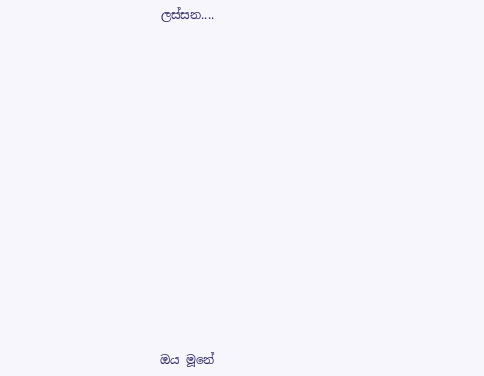ලස්සන....














ඔය මූනේ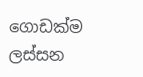ගොඩක්ම ලස්සන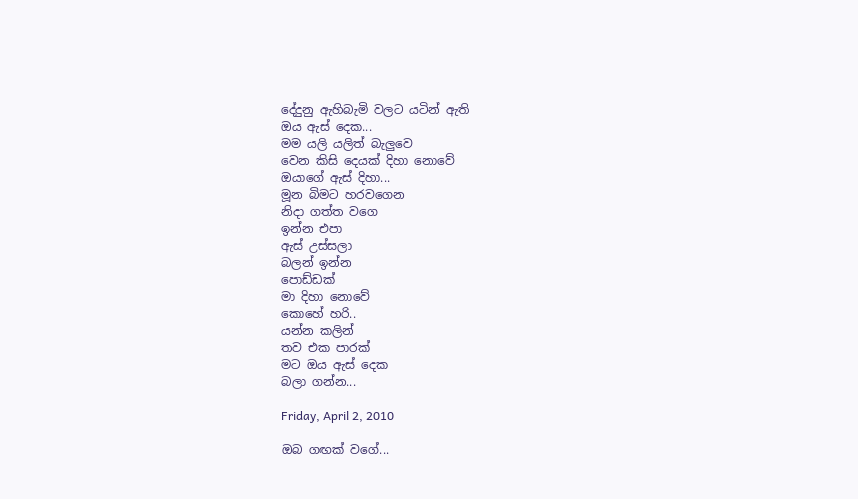දේදුනු ඇහිබැමි වලට යටින් ඇති
ඔය ඇස් දෙක...
මම යලි යලිත් බැලුවෙ
වෙන කිසි දෙයක් දිහා නොවේ
ඔයාගේ ඇස් දිහා...
මූන බිමට හරවගෙන
නිදා ගත්ත වගෙ
ඉන්න එපා
ඇස් උස්සලා
බලන් ඉන්න
පොඩ්ඩක්
මා දිහා නොවේ
කොහේ හරි..
යන්න කලින්
තව එක පාරක්
මට ඔය ඇස් දෙක
බලා ගන්න...

Friday, April 2, 2010

ඔබ ගඟක් වගේ...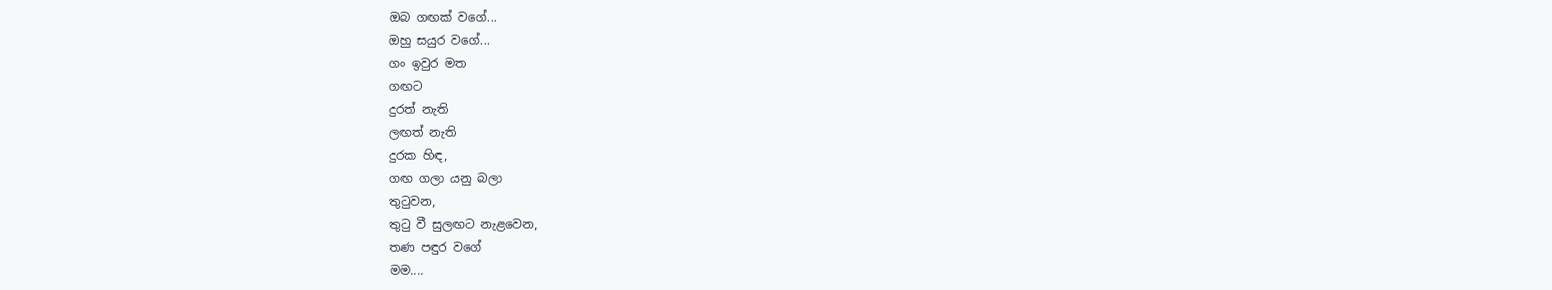ඔබ ගඟක් වගේ...
ඔහු සයුර වගේ...
ගං ඉවුර මත
ගඟට
දුරත් නැති
ලඟත් නැති
දුරක හිඳ,
ගඟ ගලා යනු බලා
තුටුවන,
තුටු වී සුලඟට නැළවෙන,
තණ පඳුර වගේ
මම....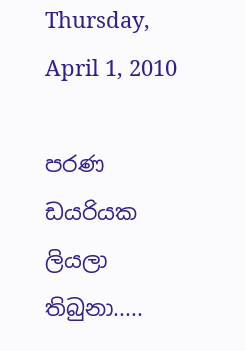Thursday, April 1, 2010

පරණ ඩයරියක ලියලා තිබුනා.....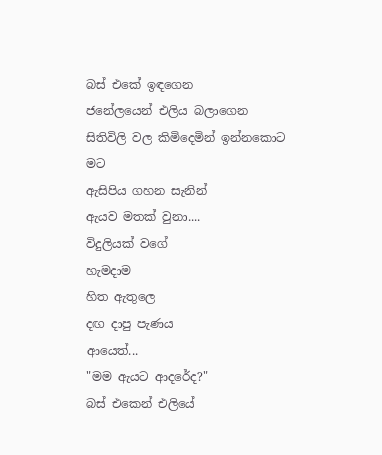බස් එකේ ඉඳගෙන
ජනේලයෙන් එලිය බලාගෙන
සිතිවිලි වල කිමිදෙමින් ඉන්නකොට
මට
ඇසිපිය ගහන සැනින්
ඇයව මතක් වුනා....
විදුලියක් වගේ
හැමදාම
හිත ඇතුලෙ
දඟ දාපු පැණය
ආයෙත්...
"මම ඇයට ආදරේද?"
බස් එකෙන් එලියේ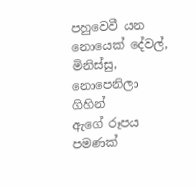පහුවෙවී යන
නොයෙක් දේවල්,
මිනිස්සු,
නොපෙනිලා ගිහින්
ඇගේ රූපය පමණක්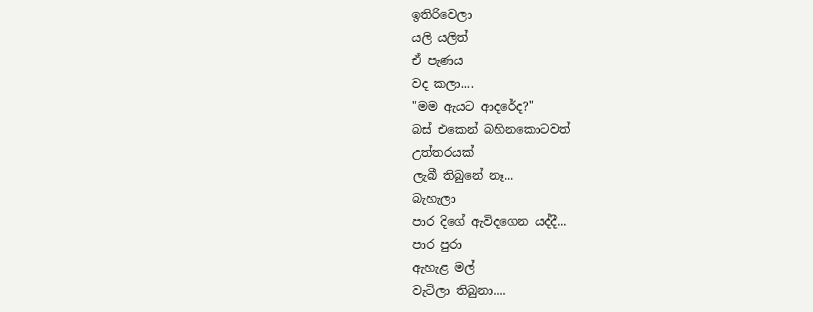ඉතිරිවෙලා
යලි යලිත්
ඒ පැණය
වද කලා....
"මම ඇයට ආදරේද?"
බස් එකෙන් බහිනකොටවත්
උත්තරයක්
ලැබී තිබුනේ නෑ...
බැහැලා
පාර දිගේ ඇවිදගෙන යද්දී...
පාර පුරා
ඇහැළ මල්
වැටිලා තිබුනා....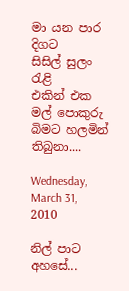මා යන පාර දිගට
සිසිල් සුලං රැළි
එකින් එක මල් පොකුරු
බිමට හලමින් තිබුනා....

Wednesday, March 31, 2010

නිල් පාට අහසේ...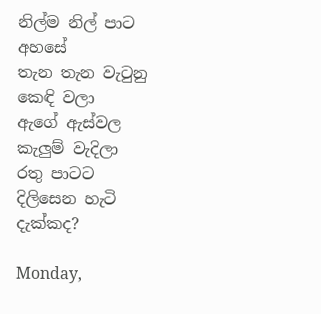නිල්ම නිල් පාට
අහසේ
තැන තැන වැටුනු
කෙඳි වලා
ඇගේ ඇස්වල
කැලුම් වැදිලා
රතු පාටට
දිලිසෙන හැටි
දැක්කද?

Monday,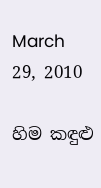March 29, 2010

හිම කඳුළු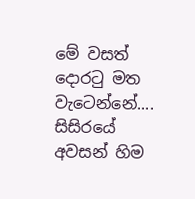මේ වසත් දොරටු මත
වැටෙන්නේ....
සිසිරයේ
අවසන් හිම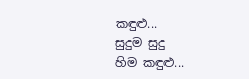කඳුළු...
සුදුම සුදු
හිම කඳුළු...